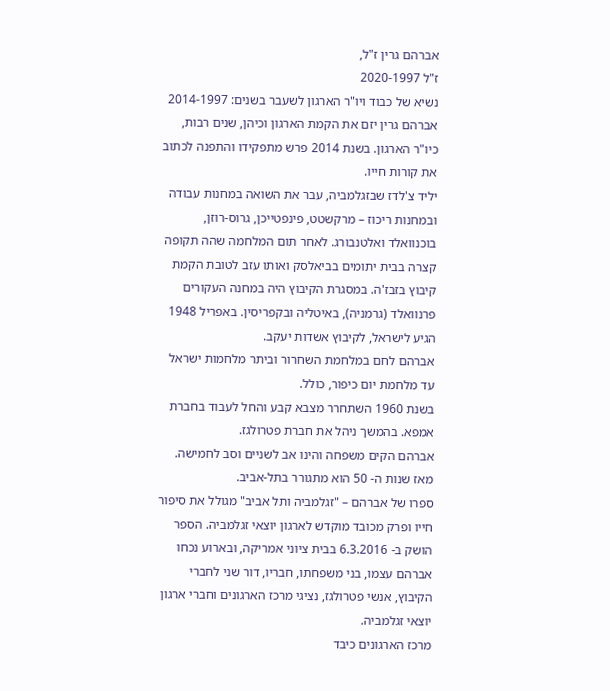אברהם גרין ז"ל,
ז"ל 2020-1997
נשיא של כבוד ויו"ר הארגון לשעבר בשנים: 2014-1997
אברהם גרין יזם את הקמת הארגון וכיהן, שנים רבות, כיו"ר הארגון. בשנת 2014 פרש מתפקידו והתפנה לכתוב את קורות חייו.
יליד צ'לדז שבזגלמביה, עבר את השואה במחנות עבודה ובמחנות ריכוז – מרקשטט, פינפטייכן, גרוס-רוזן, בוכנוואלד ואלטנבורג. לאחר תום המלחמה שהה תקופה קצרה בבית יתומים בביאלסק ואותו עזב לטובת הקמת קיבוץ בזבז'ה. במסגרת הקיבוץ היה במחנה העקורים פרנוואלד (גרמניה), באיטליה ובקפריסין. באפריל 1948 הגיע לישראל, לקיבוץ אשדות יעקב.
אברהם לחם במלחמת השחרור וביתר מלחמות ישראל עד מלחמת יום כיפור, כולל.
בשנת 1960 השתחרר מצבא קבע והחל לעבוד בחברת אמפא. בהמשך ניהל את חברת פטרולגז.
אברהם הקים משפחה והינו אב לשניים וסב לחמישה.
מאז שנות ה- 50 הוא מתגורר בתל-אביב.
ספרו של אברהם – "זגלמביה ותל אביב" מגולל את סיפור חייו ופרק מכובד מוקדש לארגון יוצאי זגלמביה. הספר הושק ב- 6.3.2016 בבית ציוני אמריקה, ובארוע נכחו אברהם עצמו, בני משפחתו, חבריו, דור שני לחברי הקיבוץ, אנשי פטרולגז, נציגי מרכז הארגונים וחברי ארגון יוצאי זגלמביה.
מרכז הארגונים כיבד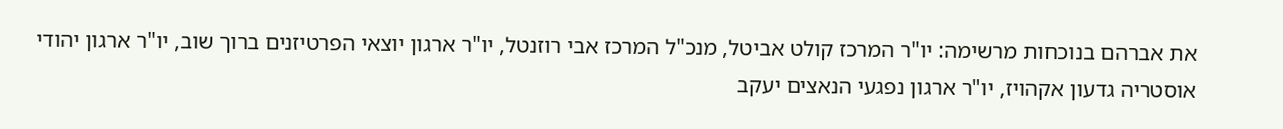את אברהם בנוכחות מרשימה: יו"ר המרכז קולט אביטל, מנכ"ל המרכז אבי רוזנטל, יו"ר ארגון יוצאי הפרטיזנים ברוך שוב, יו"ר ארגון יהודי אוסטריה גדעון אקהויז, יו"ר ארגון נפגעי הנאצים יעקב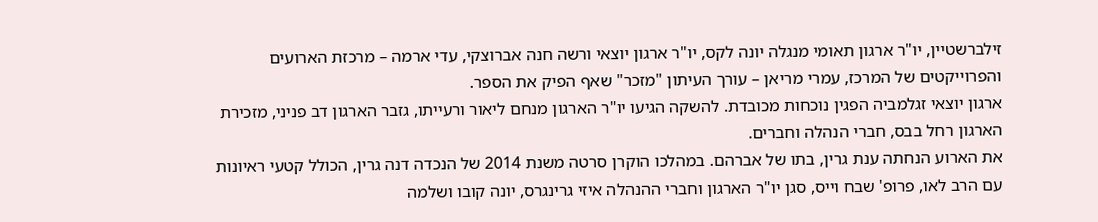זילברשטיין, יו"ר ארגון תאומי מנגלה יונה לקס, יו"ר ארגון יוצאי ורשה חנה אברוצקי, עדי ארמה – מרכזת הארועים והפרוייקטים של המרכז, עמרי מריאן – עורך העיתון "מזכר" שאף הפיק את הספר.
ארגון יוצאי זגלמביה הפגין נוכחות מכובדת. להשקה הגיעו יו"ר הארגון מנחם ליאור ורעייתו, גזבר הארגון דב פניני, מזכירת הארגון רחל בבס, חברי הנהלה וחברים.
את הארוע הנחתה ענת גרין, בתו של אברהם. במהלכו הוקרן סרטה משנת 2014 של הנכדה דנה גרין, הכולל קטעי ראיונות עם הרב לאו, פרופ' שבח וייס, סגן יו"ר הארגון וחברי ההנהלה איזי גרינגרס, יונה קובו ושלמה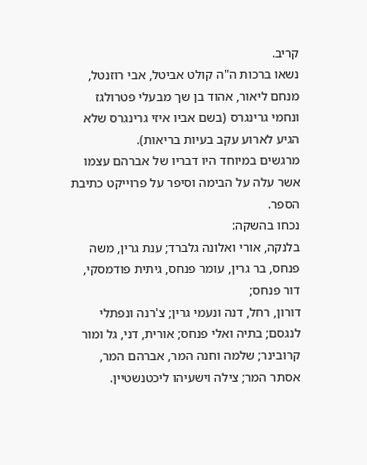קריב.
נשאו ברכות ה"ה קולט אביטל, אבי רוזנטל, מנחם ליאור, אהוד בן שך מבעלי פטרולגז ונחמי גרינגרס (בשם אביו איזי גרינגרס שלא הגיע לארוע עקב בעיות בריאות).
מרגשים במיוחד היו דבריו של אברהם עצמו אשר עלה על הבימה וסיפר על פרוייקט כתיבת הספר.
נכחו בהשקה:
בלנקה, אורי ואלונה גלברד; ענת גרין, משה פנחס, בר גרין, עומר פנחס, גיתית פודמסקי, דור פנחס;
דורון, רחל, דנה ונעמי גרין; צ'רנה ונפתלי לנגסם; בתיה ואלי פנחס; אורית, דני, גל ומור קרובינר; שלמה וחנה המר, אברהם המר, אסתר המר; צילה וישעיהו ליכטנשטיין.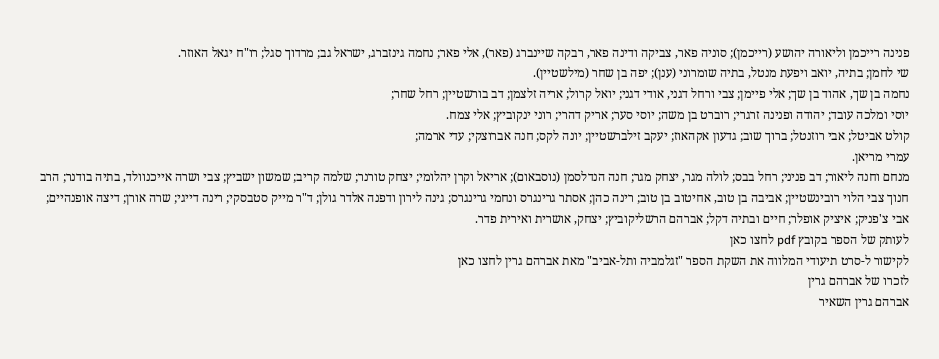פנינה רייכמן וליאורה יהושע (רייכמן); סוניה פאר, צביקה ודינה פאר, רבקה שיינברג (פאר), אלי פאר; נחמה גינזברג, ישראל גב; מרדוך סגל; רו"ח יגאל האוזר.
שי לחמן; בתיה, יואב ויפעת מנטל, בתיה שומרוני (ענן); יפה בן שחר (מילשטיין).
נחמה בן שך, אהוד בן שך; אלי פיימן; צבי ורחל דגני, אודי דגני; יואל קרול; אריה זלצמן; דב בורשטיין; רחל שחר;
יוסי ומלכה עובד; יהודה ופנינה זרגרי; רוברט בן משה; יוסי סער; אריק דהרי; רוני ינקוביץ; אלי צמח.
קולט אביטל; אבי רוזנטל; ברוך שוב; גדעון אקהאוז; יעקב זילברשטיין; יונה לקס; חנה אברוצקי; עדי ארמה;
עמרי מריאן.
מנחם וחנה ליאור; דב פניני; רחל בבס; לולה מגר, יצחק מגר; חנה הנדלסמן (נוסבאום); אריאל וקרן יהלומי; יצחק טורנר; שלמה קריב; שמשון ישביץ; צבי ושרה אייכנוולד, בתיה בודנר; הרב חנוך צבי הלוי רובינשטיין; אביבה בן טוב, אחיטוב בן טוב; רינה כהן; אסתר גרינגרס ונחמי גרינגרס; גינה לירון ודפנה אלדר גולן; ד"ר מייק סטבסקי; רינה דייגי; שרה אורן; דיצה אופנהיים; אבי צ'פניק; איציק אופלר; חיים ובתיה דקל; אברהם הרשליקוביץ; יצחק, אושרית ואירית פדר.
לעותק של הספר בקובץ pdf לחצו כאן
לקישור ל-סרט תיעודי המלווה את השקת הספר "זגלמביה ותל-אביב" מאת אברהם גרין לחצו כאן
לזכרו של אברהם גרין
אברהם גרין השאיר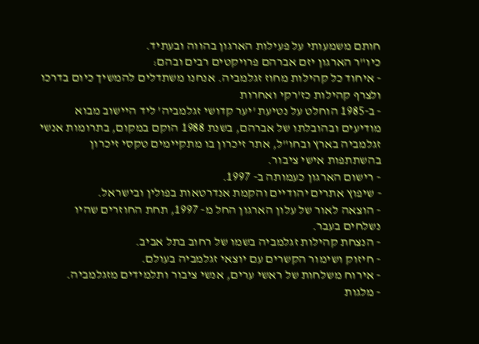חותם משמעותי על פעילות הארגון בהווה ובעתיד.
כיו"ר הארגון יזם אברהם פרויקטים רבים ובהם:
- איחוד כל קהילות מחוז זגלמביה. אנחנו משתדלים להמשיך כיום בדרכו ולצרף קהילות כז’רקי ואחרות
- ב-1985 הוחלט על נטיעת 'יער קדושי זגלמביה’ ליד היישוב מבוא מודיעים ובהובלתו של אברהם, בשנת 1988 הוקם במקום, בתרומות אנשי זגלמביה בארץ ובחו"ל, אתר זיכרון בו מתקיימים טקסי זיכרון בהשתתפות אישי ציבור.
- רישום הארגון כעמותה ב- 1997.
- שיפוץ אתרים יהודיים והקמת אנדרטאות בפולין ובישראל.
- הוצאה לאור של עלון הארגון החל מ- 1997, תחת החוזרים שהיו נשלחים בעבר.
- הנצחת קהילות זגלמביה בשמו של רחוב בתל אביב.
- חיזוק ושימור הקשרים עם יוצאי זגלמביה בעולם.
- אירוח משלחות של ראשי ערים, אנשי ציבור ותלמידים מזגלמביה.
- מלגות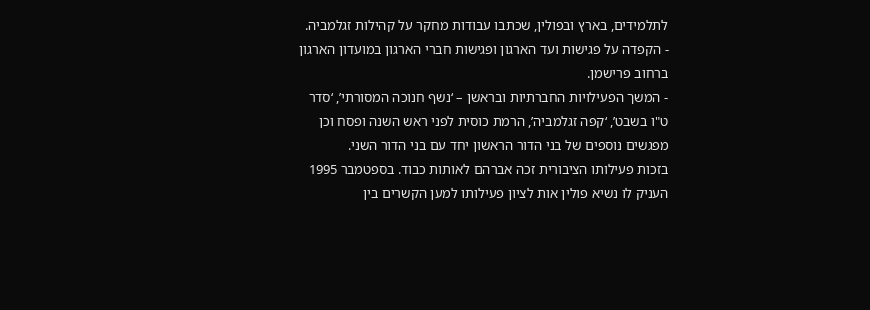לתלמידים, בארץ ובפולין, שכתבו עבודות מחקר על קהילות זגלמביה.
- הקפדה על פגישות ועד הארגון ופגישות חברי הארגון במועדון הארגון ברחוב פרישמן.
- המשך הפעילויות החברתיות ובראשן – ‘נשף חנוכה המסורתי’, ‘סדר ט"ו בשבט’, ‘קפה זגלמביה’, הרמת כוסית לפני ראש השנה ופסח וכן מפגשים נוספים של בני הדור הראשון יחד עם בני הדור השני.
בזכות פעילותו הציבורית זכה אברהם לאותות כבוד. בספטמבר 1995 העניק לו נשיא פולין אות לציון פעילותו למען הקשרים בין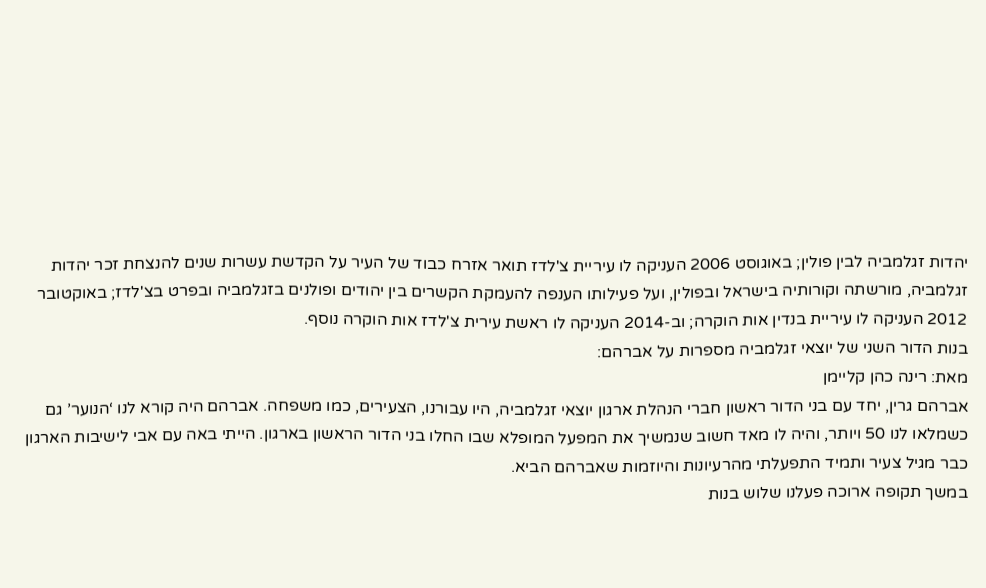יהדות זגלמביה לבין פולין; באוגוסט 2006 העניקה לו עיריית צ'לדז תואר אזרח כבוד של העיר על הקדשת עשרות שנים להנצחת זכר יהדות זגלמביה, מורשתה וקורותיה בישראל ובפולין, ועל פעילותו הענפה להעמקת הקשרים בין יהודים ופולנים בזגלמביה ובפרט בצ'לדז; באוקטובר 2012 העניקה לו עיריית בנדין אות הוקרה; וב-2014 העניקה לו ראשת עירית צ'לדז אות הוקרה נוסף.
בנות הדור השני של יוצאי זגלמביה מספרות על אברהם:
מאת: רינה כהן קליימן
אברהם גרין, יחד עם בני הדור ראשון חברי הנהלת ארגון יוצאי זגלמביה, היו עבורנו, הצעירים, כמו משפחה. אברהם היה קורא לנו ‘הנוער’ גם כשמלאו לנו 50 ויותר, והיה לו מאד חשוב שנמשיך את המפעל המופלא שבו החלו בני הדור הראשון בארגון. הייתי באה עם אבי לישיבות הארגון כבר מגיל צעיר ותמיד התפעלתי מהרעיונות והיוזמות שאברהם הביא.
במשך תקופה ארוכה פעלנו שלוש בנות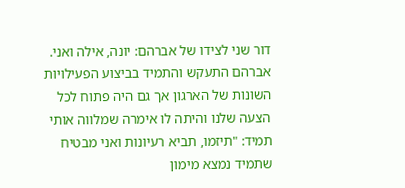דור שני לצידו של אברהם: יונה, אילה ואני. אברהם התעקש והתמיד בביצוע הפעילויות השונות של הארגון אך גם היה פתוח לכל הצעה שלנו והיתה לו אימרה שמלווה אותי תמיד: "תיזמו, תביא רעיונות ואני מבטיח שתמיד נמצא מימון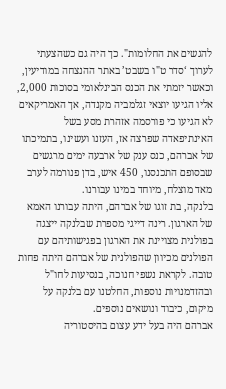להגשים את החלומות". כך היה גם כשהצעתי לערוך ‘סדר ט"ו בשבט’ באתר ההנצחה במודיעין, וכאשר יזמתי את הכנס הבינלאומי בסוכות 2,000, אליו הגיעו יוצאי זגלמביה מקנדה, אך האמריקאים לא הגיעו כי פורסמה אזהרת מסע בשל האינתיפאדה שפרצה אז, העזנו ועשינו, בתמיכתו של אברהם, כנס ענק של ארבעה ימים מרגשים שבסופם התכנסנו, 450 איש, בדן פנורמה לערב מאד מוצלח, מיוחד במינו עבורנו.
בלנקה, בת זוגו של אברהם, היתה עבורנו האמא של הארגון. רינה דייגי מספרת שבלנקה ייצגה בפולנית מצויינת את הארגון בפגישותיהם עם הפולנים מכיוון שהפולנית של אברהם היתה פחות טובה. לקראת נשפי חנוכה, בנסיעות לחו"ל ובהזדמנויות נוספות, החלטנו עם בלנקה על מיקום, כיבוד ונושאים נוספים.
אברהם היה בעל ידע עצום בהיסטוריה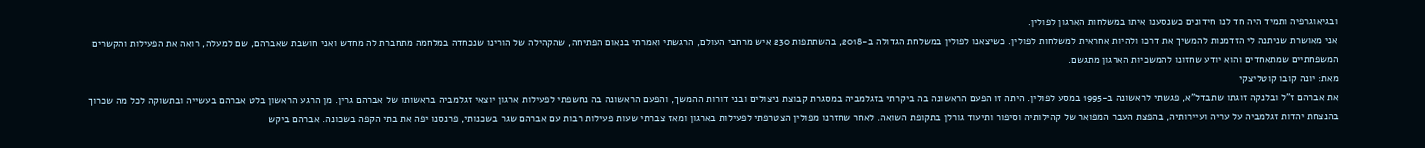ובגיאוגרפיה ותמיד היה חד לנו חידונים כשנסענו איתו במשלחות הארגון לפולין.
אני מאושרת שניתנה לי הזדמנות להמשיך את דרכו ולהיות אחראית למשלחות לפולין. כשיצאנו לפולין במשלחת הגדולה ב-2018, בהשתתפות 230 איש מרחבי העולם, הרגשתי ואמרתי בנאום הפתיחה, שהקהילה של הורינו שנכחדה במלחמה מתחברת לה מחדש ואני חושבת שאברהם, שם למעלה, רואה את הפעילות והקשרים המשפחתיים שמתאחדים והוא יודע שחזונו להמשכיות הארגון מתגשם.
מאת: יונה קובו קוטליצקי
את אברהם ז"ל ובלנקה זוגתו שתבדל"א, פגשתי לראשונה ב-1995 במסע לפולין. היתה זו הפעם הראשונה בה ביקרתי בזגלמביה במסגרת קבוצת ניצולים ובני דורות ההמשך, והפעם הראשונה בה נחשפתי לפעילות ארגון יוצאי זגלמביה בראשותו של אברהם גרין. מן הרגע הראשון בלט אברהם בעשייה ובתשוקה לכל מה שכרוך בהנצחת יהדות זגלמביה על עריה ועיירותיה, בהפצת העבר המפואר של קהילותיה וסיפור ותיעוד גורלן בתקופת השואה. לאחר שחזרנו מפולין הצטרפתי לפעילות בארגון ומאז צברתי שעות פעילות רבות עם אברהם שגר בשכנותי, פרנסנו יפה את בתי הקפה בשכונה. אברהם ביקש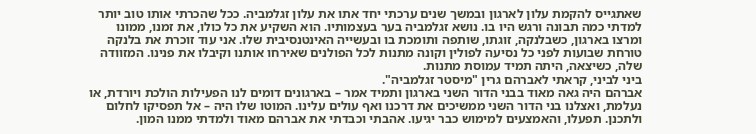שאתגייס להקמת עלון לארגון ובמשך שנים ערכתי יחד אתו את עלון זגלמביה. ככל שהכרתי אותו טוב יותר למדתי כמה תבונה ורגש היו בו. נושא זגלמביה בער בעצמותיו. הוא השקיע את כל כולו, את זמנו, ממונו ומרצו בארגון, כשבלנקה, זוגתו, שותפה ותומכת בו ובעשייה האינטנסיבית שלו. אני עוד זוכרת את בלנקה טורחת שבועות לפני כל נסיעה לפולין וקונה מתנות לכל הפולנים שאירחו אותנו וקיבלו את פנינו. המזוודה שלה, כשיצאה, היתה תמיד עמוסת מתנות.
ביני לביני, קראתי לאברהם גרין "מיסטר זגלמביה".
אברהם היה גאה מאוד בבני הדור השני בארגון ותמיד אמר – בארגונים דומים לנו הפעילות הולכת ויורדת, או נעלמת, ואצלנו בני הדור השני ממשיכים את דרכנו ואף עולים עלינו. המוטו שלו היה – אל תפסיקו לחלום ולתכנן. תפעלו, והאמצעים למימוש כבר יגיעו. אהבתי וכבדתי את אברהם מאוד ולמדתי ממנו המון.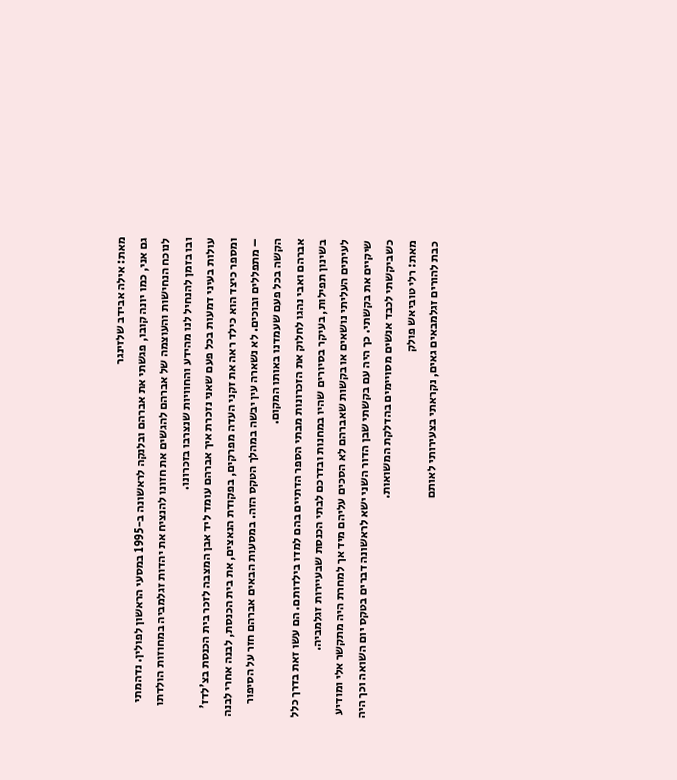מאת: אילה אבידב שלזינגר
גם אני, כמו יונה קובו, פגשתי את אברהם ובלנקה לראשונה ב-1995 במסעי הראשון לפולין. נדהמתי לנוכח הנחישות והעוצמה של אברהם להגשים את חזונו להנציח את יהדות זגלמביה במחוזות הולדתו ובו בזמן להנחיל לנו מהידע והחוויות שנצרבו בזכרונו.
עולות בעיני דמעות בכל פעם שאני נזכרת איך אברהם עומד ליד אבן המצבה לזכר בית הכנסת בצ’לדז’ ומספר כיצד הוא כילד ראה את זקני העדה מפרקים, בפקודת הנאצים, את בית הכנסת, לבנה אחרי לבנה – מתפללים ובוכים. לא נשארה עין יבשה במהלך הטקס הזה. במסעות הבאים אברהם חזר על הסיפור הקשה בכל פעם שעמדנו באותו המקום.
אברהם ואבי נהגו לחלוק את הזכרונות מבתי הספר הדתיים בהם למדו בילדותם. הם עשו זאת בדרך כלל בשינון תפילות, בעיקר בסיורים שהיו במחנות ובדרכם לבתי הכנסת שבעיירות זגלמביה.
לעיתים העליתי נושאים או בקשות שאברהם לא הסכים עליהם מיד אך למחרת היה מתקשר אלי ומודיע שיקיים את בקשתי. כך היה עם בקשתי שבן הדור השני ישא לראשונה דברים בטקס יום השואה וכך היה כשביקשתי לכבד אנשים מסויימים בהדלקת המשואות.
מאת: רלי טוביאש פולק
כבת להורים זגלמבאים גאים, נקראתי בצעירותי לאותם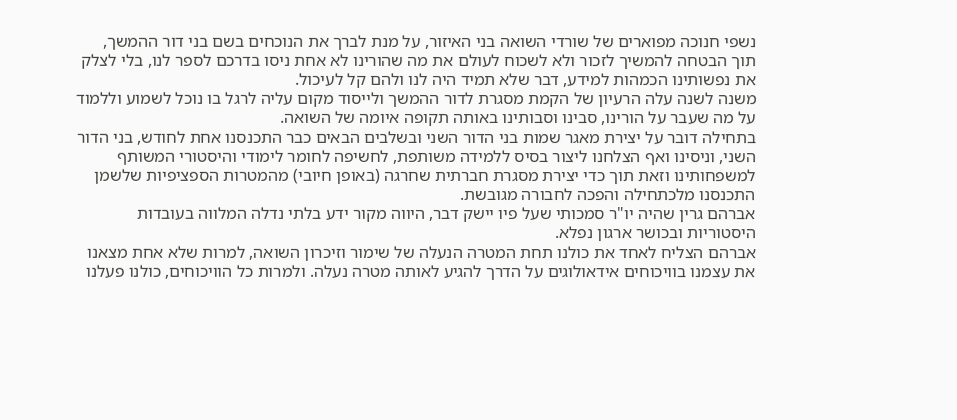נשפי חנוכה מפוארים של שורדי השואה בני האיזור, על מנת לברך את הנוכחים בשם בני דור ההמשך, תוך הבטחה להמשיך לזכור ולא לשכוח לעולם את מה שהורינו לא אחת ניסו בדרכם לספר לנו, בלי לצלק את נפשותינו הכמהות למידע, דבר שלא תמיד היה לנו ולהם קל לעיכול.
משנה לשנה עלה הרעיון של הקמת מסגרת לדור ההמשך ולייסוד מקום עליה לרגל בו נוכל לשמוע וללמוד על מה שעבר על הורינו, סבינו וסבותינו באותה תקופה איומה של השואה.
בתחילה דובר על יצירת מאגר שמות בני הדור השני ובשלבים הבאים כבר התכנסנו אחת לחודש, בני הדור השני, וניסינו ואף הצלחנו ליצור בסיס ללמידה משותפת, לחשיפה לחומר לימודי והיסטורי המשותף למשפחותינו וזאת תוך כדי יצירת מסגרת חברתית שחרגה (באופן חיובי) מהמטרות הספציפיות שלשמן התכנסנו מלכתחילה והפכה לחבורה מגובשת.
אברהם גרין שהיה יו"ר סמכותי שעל פיו יישק דבר, היווה מקור ידע בלתי נדלה המלווה בעובדות היסטוריות ובכושר ארגון נפלא.
אברהם הצליח לאחד את כולנו תחת המטרה הנעלה של שימור וזיכרון השואה, למרות שלא אחת מצאנו את עצמנו בוויכוחים אידאולוגים על הדרך להגיע לאותה מטרה נעלה. ולמרות כל הוויכוחים, כולנו פעלנו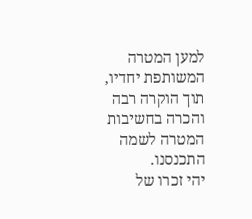למען המטרה המשותפת יחדיו, תוך הוקרה רבה והכרה בחשיבות המטרה לשמה התכנסנו.
יהי זכרו של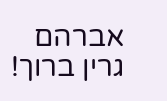אברהם גרין ברוך!